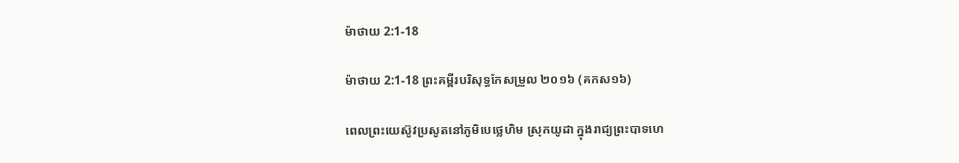ម៉ាថាយ 2:1-18

ម៉ាថាយ 2:1-18 ព្រះគម្ពីរបរិសុទ្ធកែសម្រួល ២០១៦ (គកស១៦)

ពេលព្រះ‌យេស៊ូវប្រសូតនៅភូមិបេថ្លេហិម ស្រុកយូដា ក្នុងរាជ្យព្រះ‌បាទហេ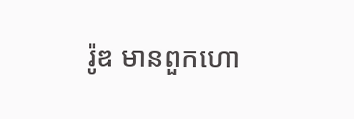រ៉ូឌ មានពួកហោ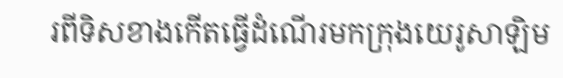រពីទិសខាងកើតធ្វើដំណើរមកក្រុងយេរូ‌សាឡិម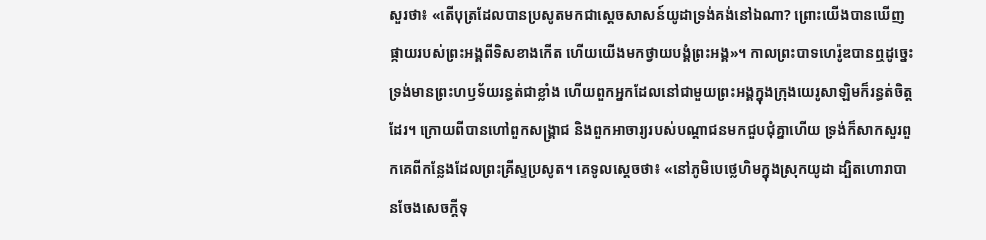សួរថា៖ «តើបុត្រដែលបានប្រសូតមកជាស្តេចសាសន៍យូដាទ្រង់គង់នៅឯណា? ព្រោះយើងបានឃើញផ្កាយរបស់ព្រះ‌អង្គពីទិសខាងកើត ហើយយើងមកថ្វាយ‌បង្គំព្រះ‌អង្គ»។ កាលព្រះ‌បាទហេរ៉ូឌបានឮដូច្នេះ ទ្រង់មានព្រះ‌ហឫ‌ទ័យរន្ធត់ជាខ្លាំង ហើយពួកអ្នកដែលនៅជាមួយព្រះ‌អង្គក្នុងក្រុងយេរូ‌សាឡិមក៏រន្ធត់ចិត្តដែរ។ ក្រោយពីបានហៅពួកសង្គ្រាជ និងពួកអាចារ្យរបស់បណ្តា‌ជនមកជួបជុំគ្នាហើយ ទ្រង់ក៏សាកសួរពួកគេពីកន្លែងដែលព្រះ‌គ្រីស្ទប្រសូត។ គេទូលស្ដេចថា៖ «នៅភូមិបេថ្លេហិមក្នុងស្រុកយូដា ដ្បិតហោរាបានចែងសេចក្តីទុ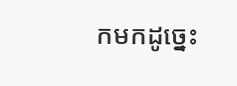កមកដូច្នេះ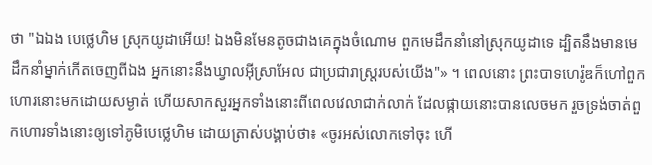ថា "ឯឯង បេថ្លេហិម ស្រុកយូដាអើយ! ឯងមិនមែនតូចជាងគេក្នុងចំណោម ពួកមេដឹកនាំនៅស្រុកយូដាទេ ដ្បិតនឹងមានមេដឹកនាំម្នាក់កើតចេញពីឯង អ្នកនោះនឹងឃ្វាលអ៊ីស្រា‌អែល ជាប្រជា‌រាស្ត្ររបស់យើង"» ។ ពេលនោះ ព្រះ‌បាទហេរ៉ូឌក៏ហៅពួកហោរនោះមកដោយសម្ងាត់ ហើយសាកសួរអ្នកទាំងនោះពីពេល‌វេលាជាក់លាក់ ដែលផ្កាយនោះបានលេចមក រួចទ្រង់ចាត់ពួកហោរទាំងនោះឲ្យទៅភូមិបេថ្លេហិម ដោយត្រាស់បង្គាប់ថា៖ «ចូរអស់លោកទៅចុះ ហើ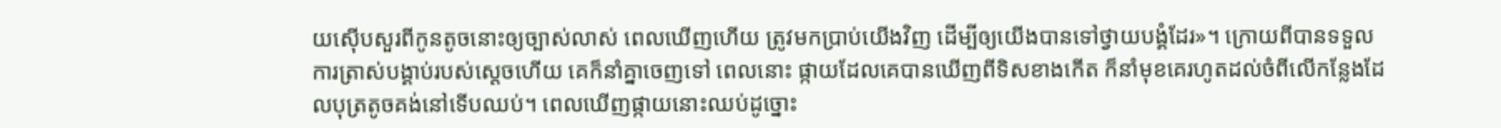យស៊ើបសួរពីកូនតូចនោះឲ្យច្បាស់លាស់ ពេលឃើញហើយ ត្រូវមកប្រាប់យើងវិញ ដើម្បីឲ្យយើងបានទៅថ្វាយ‌បង្គំដែរ»។ ក្រោយពីបានទទួលការត្រាស់បង្គាប់របស់ស្តេចហើយ គេក៏នាំគ្នាចេញទៅ ពេលនោះ ផ្កាយដែលគេបានឃើញពីទិសខាងកើត ក៏នាំមុខគេរហូតដល់ចំពីលើកន្លែងដែលបុត្រតូចគង់នៅទើបឈប់។ ពេលឃើញផ្កាយនោះឈប់ដូច្នោះ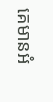គេមានអំ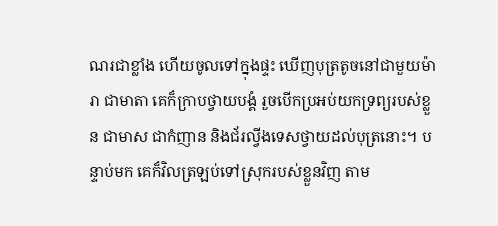ណរជាខ្លាំង ហើយចូលទៅក្នុងផ្ទះ ឃើញបុត្រតូចនៅជាមួយម៉ារា ជាមាតា គេក៏ក្រាបថ្វាយ‌បង្គំ រួចបើកប្រអប់យកទ្រព្យរបស់ខ្លួន ជាមាស ជាកំញាន និងជ័រល្វីងទេសថ្វាយដល់បុត្រនោះ។ បន្ទាប់មក គេក៏វិលត្រឡប់ទៅស្រុករបស់ខ្លួនវិញ តាម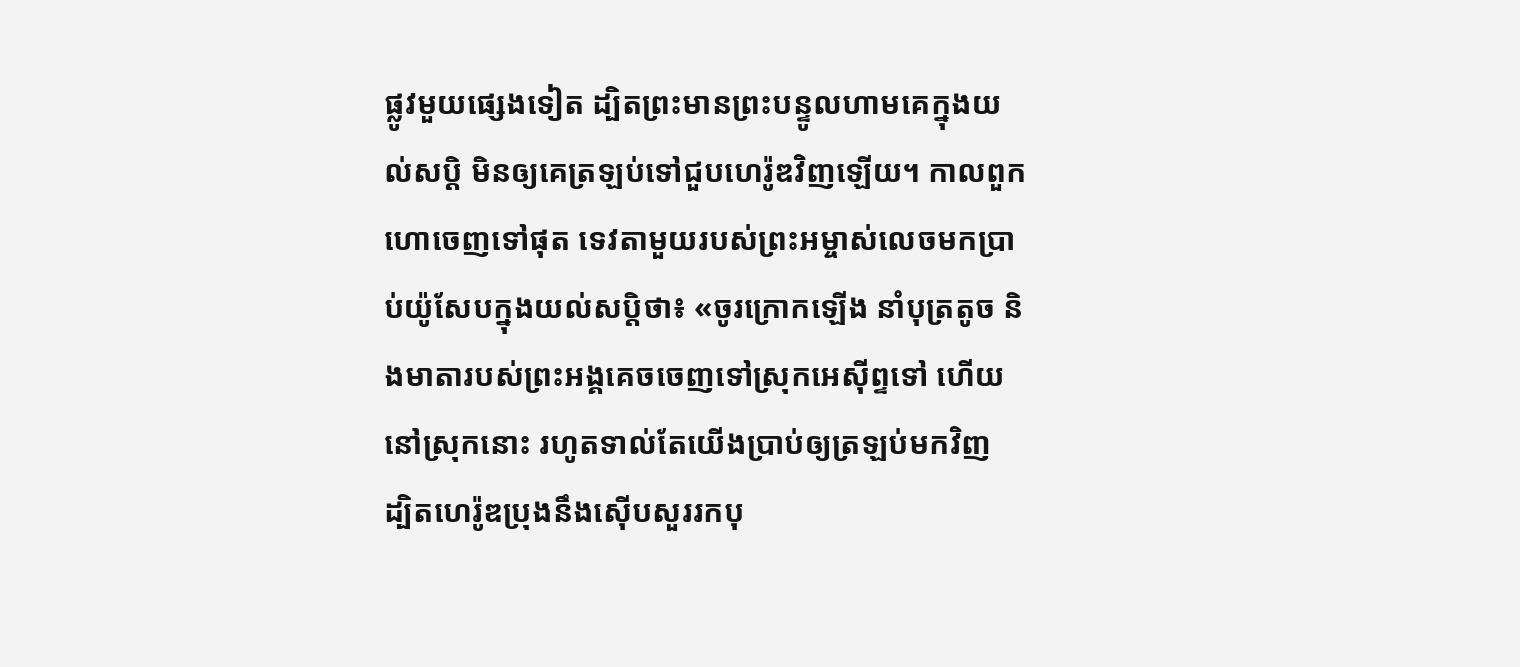ផ្លូវមួយផ្សេងទៀត ដ្បិតព្រះ‌មានព្រះ‌បន្ទូលហាមគេក្នុងយល់សប្តិ មិនឲ្យគេត្រឡប់ទៅជួបហេរ៉ូឌវិញឡើយ។ កាលពួកហោចេញទៅផុត ទេវតាមួយរបស់ព្រះ‌អម្ចាស់លេចមកប្រាប់យ៉ូសែបក្នុងយល់សប្តិថា៖ «ចូរក្រោកឡើង នាំបុត្រតូច និងមាតារបស់ព្រះ‌អង្គគេចចេញទៅស្រុកអេស៊ីព្ទទៅ ហើយនៅស្រុកនោះ រហូតទាល់តែយើងប្រាប់ឲ្យត្រឡប់មកវិញ ដ្បិតហេរ៉ូឌប្រុងនឹងស៊ើបសួររកបុ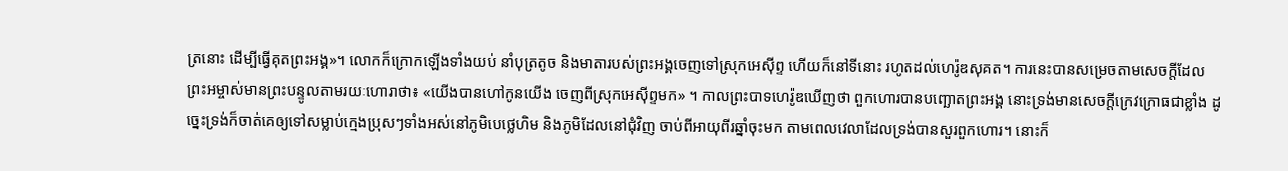ត្រនោះ ដើម្បីធ្វើគុតព្រះ‌អង្គ»។ លោកក៏ក្រោកឡើងទាំងយប់ នាំបុត្រតូច និងមាតារបស់ព្រះ‌អង្គចេញទៅស្រុកអេស៊ីព្ទ ហើយក៏នៅទីនោះ រហូតដល់ហេរ៉ូឌសុគត។ ការនេះបានសម្រេចតាមសេចក្តីដែលព្រះ‌អម្ចាស់មានព្រះ‌បន្ទូលតាមរយៈហោរាថា៖ «យើងបានហៅកូនយើង ចេញពីស្រុកអេស៊ីព្ទមក» ។ កាលព្រះ‌បាទហេរ៉ូឌឃើញថា ពួកហោរបានបញ្ឆោតព្រះ‌អង្គ នោះទ្រង់មានសេចក្តីក្រេវ‌ក្រោធជាខ្លាំង ដូច្នេះទ្រង់ក៏ចាត់គេឲ្យទៅសម្លាប់ក្មេងប្រុសៗទាំងអស់នៅភូមិបេថ្លេហិម និងភូមិដែលនៅជុំ‌វិញ ចាប់ពីអាយុពីរឆ្នាំចុះមក តាមពេលវេលាដែលទ្រង់បានសួរពួកហោរ។ នោះក៏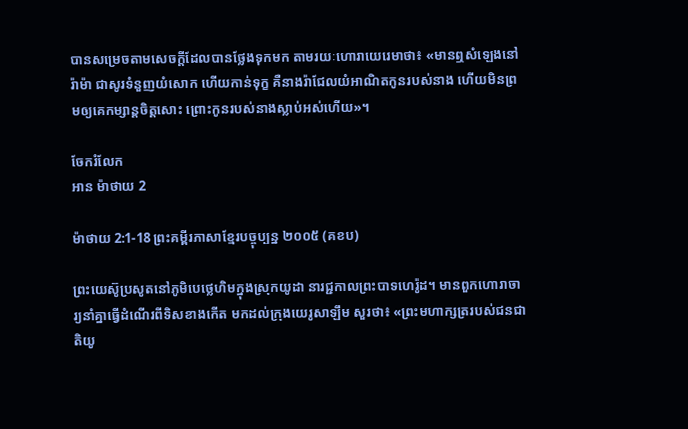បានសម្រេចតាមសេចក្តីដែលបានថ្លែងទុកមក តាមរយៈហោរាយេរេមាថា៖ «មានឮសំឡេងនៅរ៉ាម៉ា ជាសូរទំនួញយំសោក ហើយកាន់ទុក្ខ គឺនាងរ៉ាជែលយំអាណិតកូនរបស់នាង ហើយមិនព្រមឲ្យគេកម្សាន្តចិត្តសោះ ព្រោះកូនរបស់នាងស្លាប់អស់ហើយ»។

ចែករំលែក
អាន ម៉ាថាយ 2

ម៉ាថាយ 2:1-18 ព្រះគម្ពីរភាសាខ្មែរបច្ចុប្បន្ន ២០០៥ (គខប)

ព្រះ‌យេស៊ូប្រសូតនៅភូមិបេថ្លេ‌ហិមក្នុងស្រុកយូដា នារជ្ជ‌កាលព្រះ‌បាទហេរ៉ូដ។ មានពួកហោរា‌ចារ្យនាំគ្នាធ្វើដំណើរពីទិសខាងកើត មកដល់ក្រុងយេរូ‌សាឡឹម សួរថា៖ «ព្រះ‌មហាក្សត្ររបស់ជន‌ជាតិយូ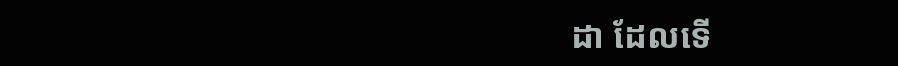ដា ដែលទើ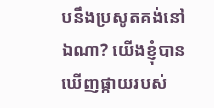បនឹងប្រសូតគង់នៅឯណា? យើងខ្ញុំបានឃើញផ្កាយរបស់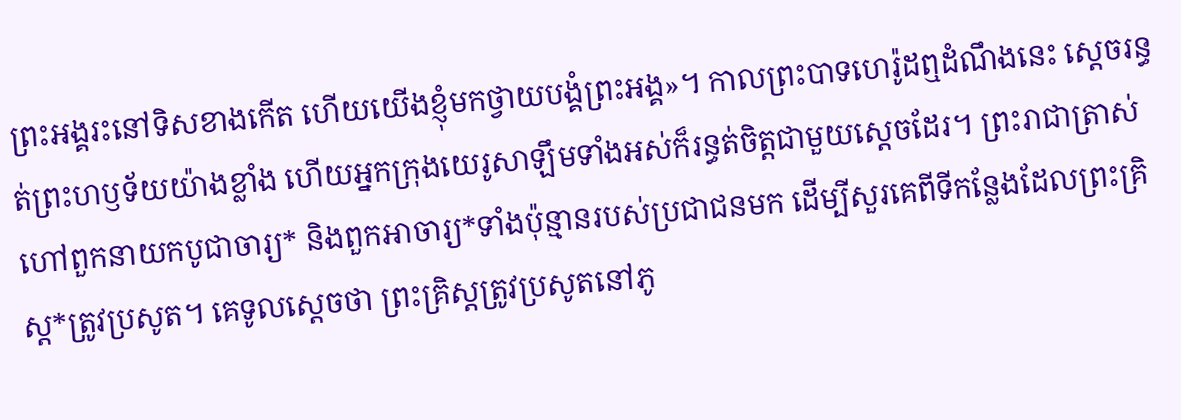ព្រះអង្គរះនៅទិសខាងកើត ហើយយើងខ្ញុំមកថ្វាយ‌បង្គំព្រះអង្គ»។ កាលព្រះ‌បាទហេរ៉ូដឮដំណឹងនេះ ស្ដេចរន្ធត់ព្រះ‌ហឫទ័យយ៉ាងខ្លាំង ហើយអ្នកក្រុងយេរូ‌សាឡឹមទាំងអស់ក៏រន្ធត់ចិត្តជាមួយស្ដេចដែរ។ ព្រះ‌រាជាត្រាស់ហៅពួកនាយកបូជា‌ចារ្យ* និងពួកអាចារ្យ*ទាំងប៉ុន្មានរបស់ប្រជា‌ជនមក ដើម្បីសួរគេពីទីកន្លែងដែលព្រះ‌គ្រិស្ត*ត្រូវប្រសូត។ គេទូលស្ដេចថា ព្រះ‌គ្រិស្តត្រូវប្រសូតនៅភូ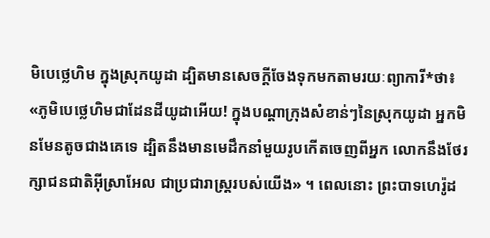មិបេថ្លេ‌ហិម ក្នុងស្រុកយូដា ដ្បិតមានសេចក្ដីចែងទុកមកតាមរយៈព្យាការី*ថា៖ «ភូមិបេថ្លេ‌ហិមជាដែនដីយូដាអើយ! ក្នុងបណ្ដាក្រុងសំខាន់ៗនៃស្រុកយូដា អ្នកមិនមែនតូចជាងគេទេ ដ្បិតនឹងមានមេដឹកនាំមួយរូបកើតចេញពីអ្នក លោកនឹងថែ‌រក្សាជន‌ជាតិអ៊ីស្រា‌អែល ជាប្រជា‌រាស្ត្ររបស់យើង» ។ ពេលនោះ ព្រះ‌បាទហេរ៉ូដ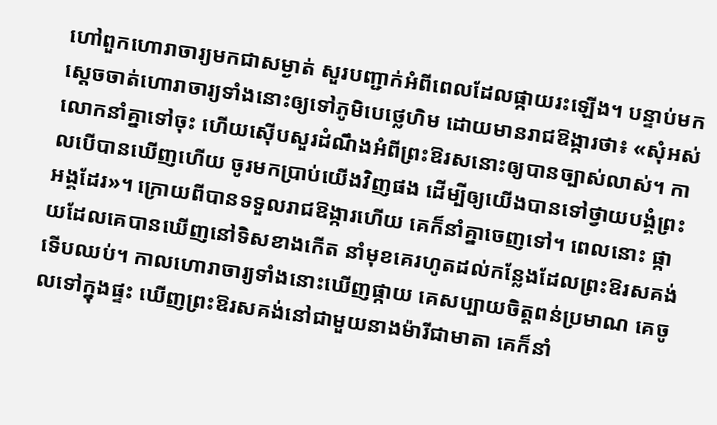ហៅពួកហោរា‌ចារ្យមកជាសម្ងាត់ សួរបញ្ជាក់អំពីពេលដែលផ្កាយរះឡើង។ បន្ទាប់មក ស្ដេចចាត់ហោរា‌ចារ្យទាំងនោះឲ្យទៅភូមិបេថ្លេ‌ហិម ដោយមានរាជ‌ឱង្ការថា៖ «សុំអស់លោកនាំគ្នាទៅចុះ ហើយស៊ើប‌សួរដំណឹងអំពីព្រះ‌ឱរសនោះឲ្យបានច្បាស់លាស់។ កាលបើបានឃើញហើយ ចូរមកប្រាប់យើងវិញផង ដើម្បីឲ្យយើងបានទៅថ្វាយ‌បង្គំព្រះអង្គដែរ»។ ក្រោយពីបានទទួលរាជ‌ឱង្ការហើយ គេក៏នាំគ្នាចេញទៅ។ ពេលនោះ ផ្កាយដែលគេបានឃើញនៅទិសខាងកើត នាំមុខគេរហូតដល់កន្លែងដែលព្រះ‌ឱរសគង់ ទើបឈប់។ កាលហោរា‌ចារ្យទាំងនោះឃើញផ្កាយ គេសប្បាយចិត្តពន់ប្រមាណ គេចូលទៅក្នុងផ្ទះ ឃើញព្រះ‌ឱរសគង់នៅជាមួយនាងម៉ារីជាមាតា គេក៏នាំ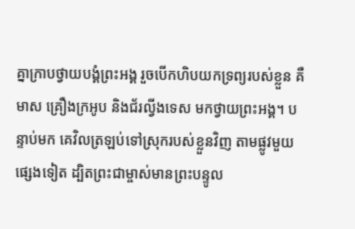គ្នាក្រាបថ្វាយ‌បង្គំព្រះអង្គ រួចបើកហិបយកទ្រព្យរបស់ខ្លួន គឺមាស គ្រឿងក្រអូប និងជ័រល្វីង‌ទេស មកថ្វាយព្រះអង្គ។ បន្ទាប់មក គេវិលត្រឡប់ទៅស្រុករបស់ខ្លួនវិញ តាមផ្លូវមួយផ្សេងទៀត ដ្បិតព្រះ‌ជាម្ចាស់មានព្រះ‌បន្ទូល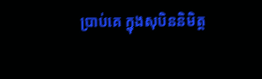ប្រាប់គេ ក្នុងសុបិននិមិត្ត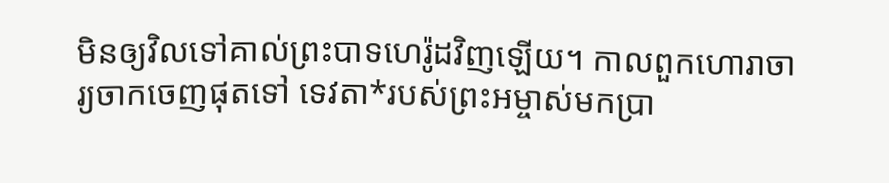មិនឲ្យវិលទៅគាល់ព្រះ‌បាទហេរ៉ូដវិញឡើយ។ កាលពួកហោរា‌ចារ្យចាកចេញផុតទៅ ទេវតា*របស់ព្រះ‌អម្ចាស់មកប្រា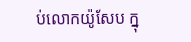ប់លោកយ៉ូសែប ក្នុ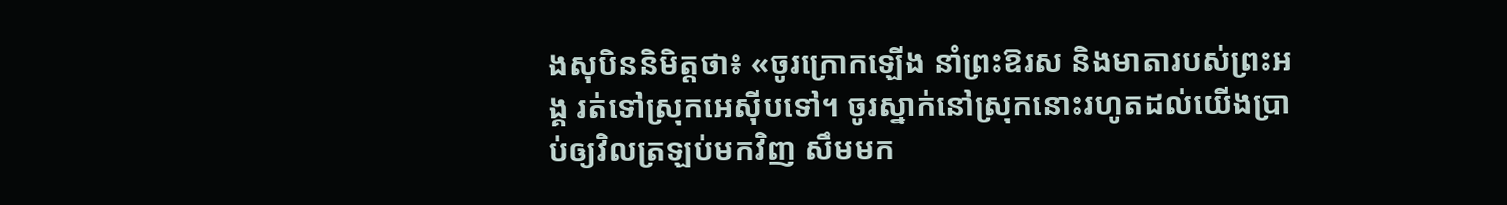ងសុបិននិមិត្តថា៖ «ចូរក្រោកឡើង នាំព្រះ‌ឱរស និងមាតារបស់ព្រះអង្គ រត់ទៅស្រុកអេស៊ីបទៅ។ ចូរស្នាក់នៅស្រុកនោះរហូតដល់យើងប្រាប់ឲ្យវិលត្រឡប់មកវិញ សឹមមក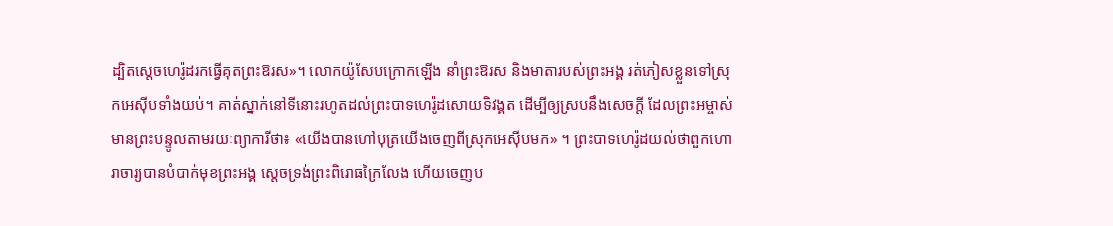ដ្បិតស្ដេចហេរ៉ូដរកធ្វើគុតព្រះ‌ឱរស»។ លោកយ៉ូសែបក្រោកឡើង នាំព្រះ‌ឱរស និងមាតារបស់ព្រះអង្គ រត់ភៀសខ្លួនទៅស្រុកអេស៊ីបទាំងយប់។ គាត់ស្នាក់នៅទីនោះរហូតដល់ព្រះ‌បាទហេរ៉ូដសោយទិវង្គត ដើម្បីឲ្យស្របនឹងសេចក្ដី ដែលព្រះ‌អម្ចាស់មានព្រះ‌បន្ទូលតាមរយៈព្យាការីថា៖ «យើងបានហៅបុត្រយើងចេញពីស្រុកអេស៊ីបមក» ។ ព្រះ‌បាទហេរ៉ូដយល់ថាពួកហោរា‌ចារ្យបានបំបាក់មុខព្រះអង្គ ស្ដេចទ្រង់ព្រះ‌ពិរោធក្រៃ‌លែង ហើយចេញប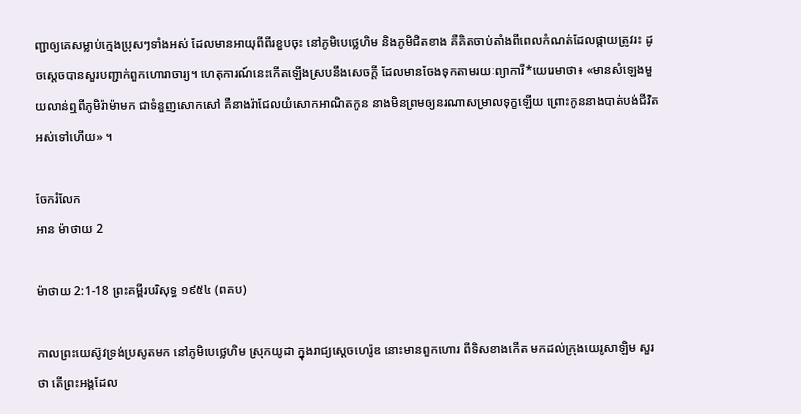ញ្ជាឲ្យគេសម្លាប់ក្មេងប្រុសៗទាំងអស់ ដែលមានអាយុពីពីរខួបចុះ នៅភូមិបេថ្លេ‌ហិម និងភូមិជិតខាង គឺគិតចាប់តាំងពីពេលកំណត់ដែលផ្កាយត្រូវរះ ដូចស្ដេចបានសួរបញ្ជាក់ពួកហោរា‌ចារ្យ។ ហេតុ‌ការណ៍នេះកើតឡើងស្របនឹងសេចក្ដី ដែលមានចែងទុកតាមរយៈព្យាការី*យេរេមាថា៖ «មានសំឡេងមួយលាន់ឮពីភូមិរ៉ាម៉ាមក ជាទំនួញសោក‌សៅ គឺនាងរ៉ាជែលយំសោកអាណិតកូន នាងមិនព្រមឲ្យនរណាសម្រាលទុក្ខឡើយ ព្រោះកូននាងបាត់បង់ជីវិតអស់ទៅហើយ» ។

ចែករំលែក
អាន ម៉ាថាយ 2

ម៉ាថាយ 2:1-18 ព្រះគម្ពីរបរិសុទ្ធ ១៩៥៤ (ពគប)

កាលព្រះ‌យេស៊ូវទ្រង់ប្រសូតមក នៅភូមិបេថ្លេ‌ហិម ស្រុកយូដា ក្នុងរាជ្យស្តេចហេរ៉ូឌ នោះមានពួកហោរ ពីទិសខាងកើត មកដល់ក្រុងយេរូ‌សាឡិម សួរថា តើព្រះ‌អង្គដែល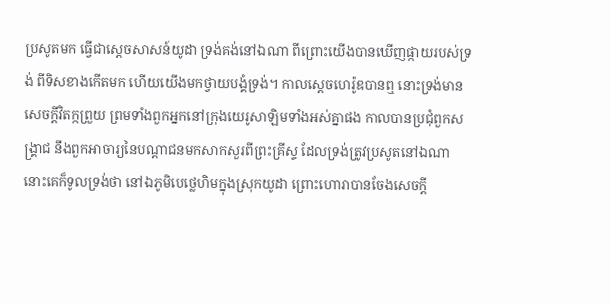ប្រសូតមក ធ្វើជាស្តេចសាសន៍យូដា ទ្រង់គង់នៅឯណា ពីព្រោះយើងបានឃើញផ្កាយរបស់ទ្រង់ ពីទិសខាងកើតមក ហើយយើងមកថ្វាយ‌បង្គំទ្រង់។ កាលស្តេចហេរ៉ូឌបានឮ នោះទ្រង់មានសេចក្ដីវិតក្កព្រួយ ព្រមទាំងពួកអ្នកនៅក្រុងយេរូ‌សាឡិមទាំងអស់គ្នាផង កាលបានប្រជុំពួកសង្គ្រាជ នឹងពួកអាចារ្យនៃបណ្តាជនមកសាក‌សួរពីព្រះ‌គ្រីស្ទ ដែលទ្រង់ត្រូវប្រសូតនៅឯណា នោះគេក៏ទូលទ្រង់ថា នៅឯភូមិបេថ្លេ‌ហិមក្នុងស្រុកយូដា ព្រោះហោរាបានចែងសេចក្ដី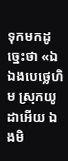ទុកមកដូច្នេះថា «ឯឯងបេថ្លេ‌ហិម ស្រុកយូដាអើយ ឯងមិ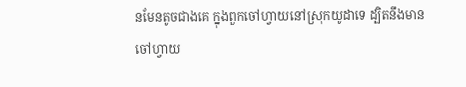នមែនតូចជាងគេ ក្នុងពួកចៅហ្វាយនៅស្រុកយូដាទេ ដ្បិតនឹងមានចៅហ្វាយ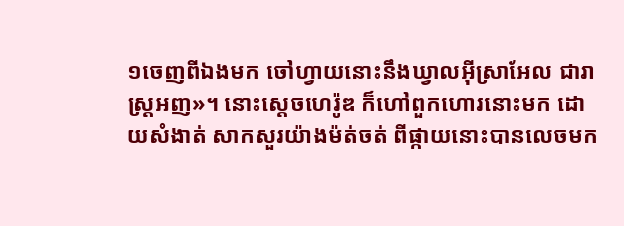១ចេញពីឯងមក ចៅហ្វាយនោះនឹងឃ្វាលអ៊ីស្រាអែល ជារាស្ត្រអញ»។ នោះស្តេចហេរ៉ូឌ ក៏ហៅពួកហោរនោះមក ដោយសំងាត់ សាកសួរយ៉ាងម៉ត់‌ចត់ ពីផ្កាយនោះបានលេចមក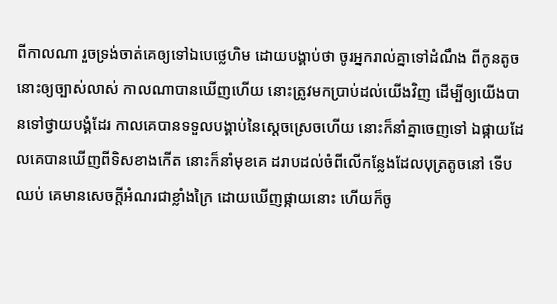ពីកាលណា រួចទ្រង់ចាត់គេឲ្យទៅឯបេថ្លេ‌ហិម ដោយបង្គាប់ថា ចូរអ្នករាល់គ្នាទៅដំណឹង ពីកូនតូចនោះឲ្យច្បាស់‌លាស់ កាលណាបានឃើញហើយ នោះត្រូវមកប្រាប់ដល់យើងវិញ ដើម្បីឲ្យយើងបានទៅថ្វាយ‌បង្គំដែរ កាលគេបានទទួលបង្គាប់នៃស្តេចស្រេចហើយ នោះក៏នាំគ្នាចេញទៅ ឯផ្កាយដែលគេបានឃើញពីទិសខាងកើត នោះក៏នាំមុខគេ ដរាបដល់ចំពីលើកន្លែងដែលបុត្រតូចនៅ ទើបឈប់ គេមានសេចក្ដីអំណរជាខ្លាំងក្រៃ ដោយឃើញផ្កាយនោះ ហើយក៏ចូ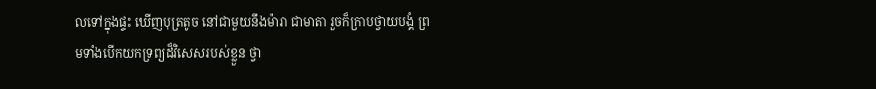លទៅក្នុងផ្ទះ ឃើញបុត្រតូច នៅជាមួយនឹងម៉ារា ជាមាតា រួចក៏ក្រាបថ្វាយ‌បង្គំ ព្រមទាំងបើកយកទ្រព្យដ៏វិសេសរបស់ខ្លួន ថ្វា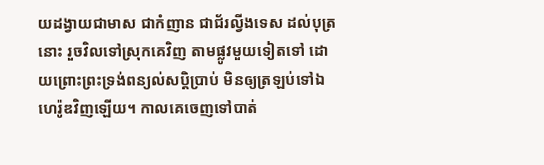យដង្វាយជាមាស ជាកំញាន ជាជ័រល្វីង‌ទេស ដល់បុត្រនោះ រួចវិលទៅស្រុកគេវិញ តាមផ្លូវមួយទៀតទៅ ដោយព្រោះព្រះ‌ទ្រង់ពន្យល់សប្តិប្រាប់ មិនឲ្យត្រឡប់ទៅឯហេរ៉ូឌវិញឡើយ។ កាលគេចេញទៅបាត់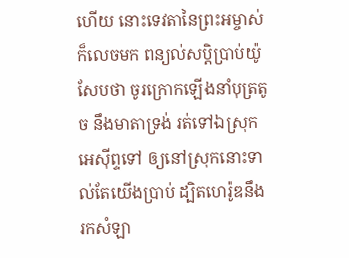ហើយ នោះទេវតានៃព្រះ‌អម្ចាស់ក៏លេចមក ពន្យល់សប្តិប្រាប់យ៉ូសែបថា ចូរក្រោកឡើងនាំបុត្រតូច នឹងមាតាទ្រង់ រត់ទៅឯស្រុកអេស៊ីព្ទទៅ ឲ្យនៅស្រុកនោះទាល់តែយើងប្រាប់ ដ្បិតហេរ៉ូឌនឹងរកសំឡា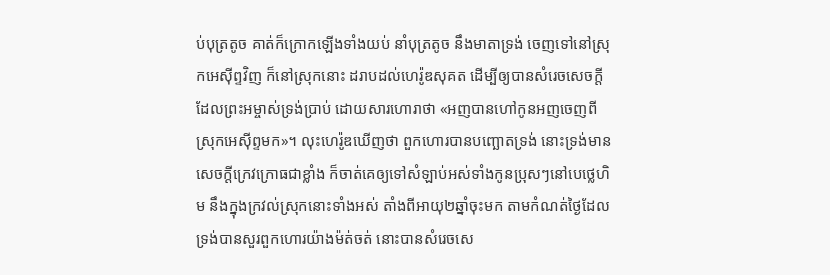ប់បុត្រតូច គាត់ក៏ក្រោកឡើងទាំងយប់ នាំបុត្រតូច នឹងមាតាទ្រង់ ចេញទៅនៅស្រុកអេស៊ីព្ទវិញ ក៏នៅស្រុកនោះ ដរាបដល់ហេរ៉ូឌសុគត ដើម្បីឲ្យបានសំរេចសេចក្ដី ដែលព្រះ‌អម្ចាស់ទ្រង់ប្រាប់ ដោយ‌សារហោរាថា «អញបានហៅកូនអញចេញពីស្រុកអេស៊ីព្ទមក»។ លុះហេរ៉ូឌឃើញថា ពួកហោរបានបញ្ឆោតទ្រង់ នោះទ្រង់មានសេចក្ដីក្រេវ‌ក្រោធជាខ្លាំង ក៏ចាត់គេឲ្យទៅសំឡាប់អស់ទាំងកូនប្រុសៗនៅបេថ្លេ‌ហិម នឹងក្នុងក្រវល់ស្រុកនោះទាំងអស់ តាំងពីអាយុ២ឆ្នាំចុះមក តាមកំណត់ថ្ងៃដែលទ្រង់បានសួរពួកហោរយ៉ាងម៉ត់‌ចត់ នោះបានសំរេចសេ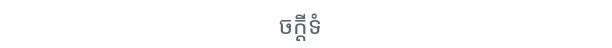ចក្ដីទំ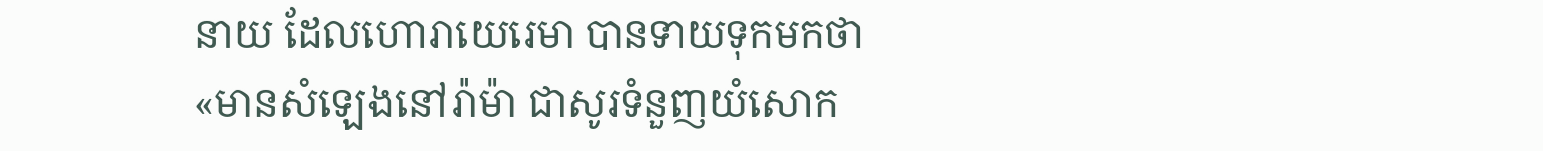នាយ ដែលហោរាយេរេមា បានទាយទុកមកថា «មានសំឡេងនៅរ៉ាម៉ា ជាសូរទំនួញយំសោក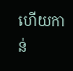ហើយកាន់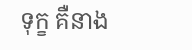ទុក្ខ គឺនាង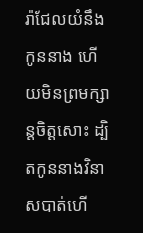រ៉ាជែលយំនឹងកូននាង ហើយមិនព្រមក្សាន្តចិត្តសោះ ដ្បិតកូននាងវិនាសបាត់ហើ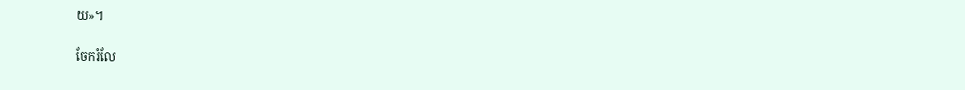យ»។

ចែករំលែ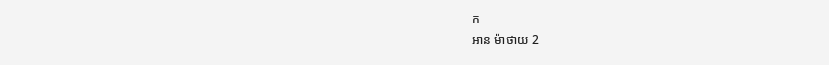ក
អាន ម៉ាថាយ 2